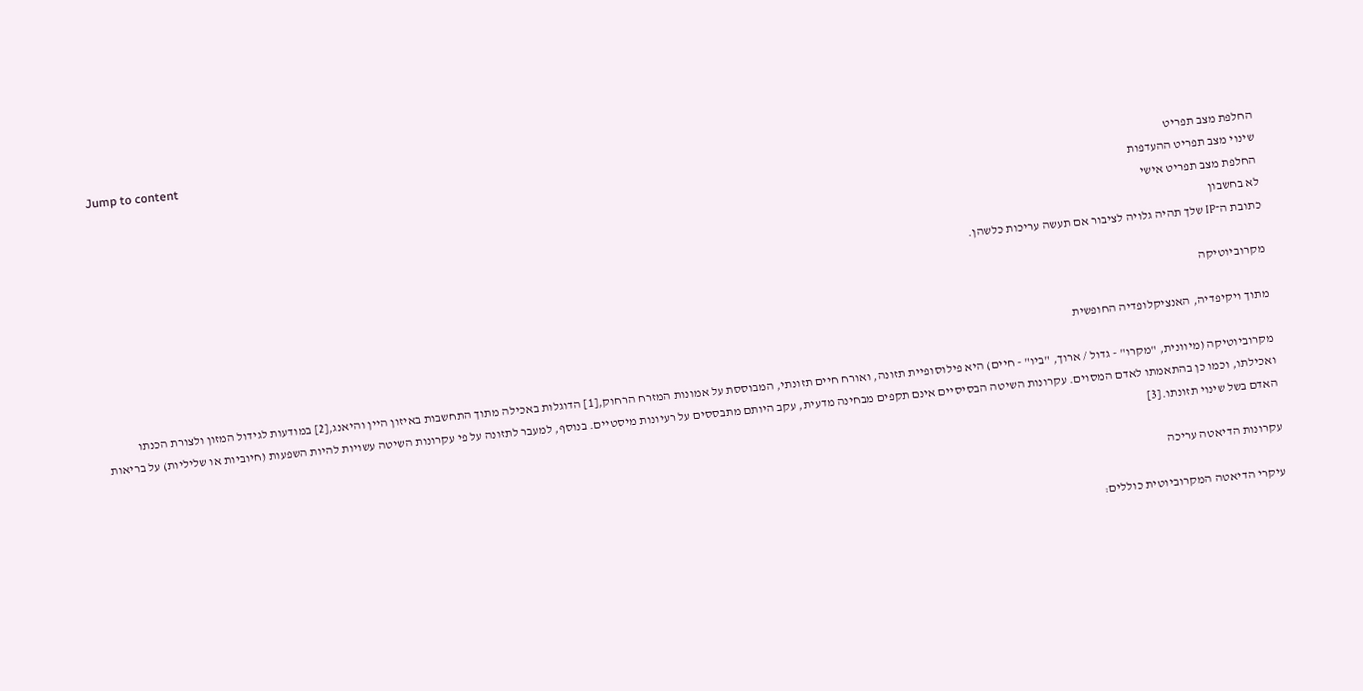Jump to content
החלפת מצב תפריט
שינוי מצב תפריט ההעדפות
החלפת מצב תפריט אישי
לא בחשבון
כתובת ה־IP שלך תהיה גלויה לציבור אם תעשה עריכות כלשהן.

מקרוביוטיקה

מתוך ויקיפדיה, האנציקלופדיה החופשית

מקרוביוטיקה (מיוונית, "מקרו" - גדול / ארוך, "ביו" - חיים) היא פילוסופיית תזונה, ואורח חיים תזונתי, המבוססת על אמונות המזרח הרחוק,[1] הדוגלות באכילה מתוך התחשבות באיזון היין והיאנג,[2] במודעות לגידול המזון ולצורת הכנתו ואכילתו, וכמו כן בהתאמתו לאדם המסוים. עקרונות השיטה הבסיסיים אינם תקפים מבחינה מדעית, עקב היותם מתבססים על רעיונות מיסטיים. בנוסף, למעבר לתזונה על פי עקרונות השיטה עשויות להיות השפעות (חיוביות או שליליות) על בריאות האדם בשל שינוי תזונתו.[3]

עקרונות הדיאטה עריכה

עיקרי הדיאטה המקרוביוטית כוללים: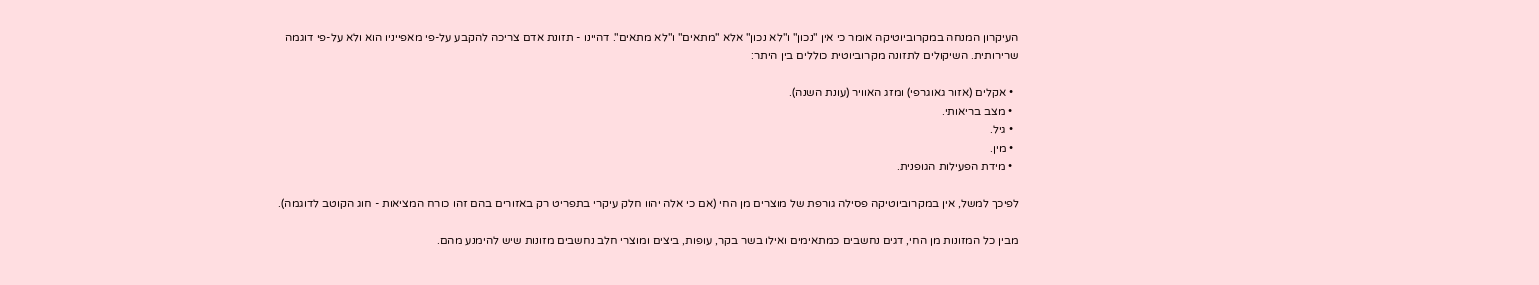העיקרון המנחה במקרוביוטיקה אומר כי אין "נכון" ו"לא נכון" אלא "מתאים" ו"לא מתאים". דהיינו - תזונת אדם צריכה להקבע על-פי מאפייניו הוא ולא על-פי דוגמה שרירותית. השיקולים לתזונה מקרוביוטית כוללים בין היתר:

  • אקלים (אזור גאוגרפי) ומזג האוויר (עונת השנה).
  • מצב בריאותי.
  • גיל.
  • מין.
  • מידת הפעילות הגופנית.

לפיכך למשל, אין במקרוביוטיקה פסילה גורפת של מוצרים מן החי (אם כי אלה יהוו חלק עיקרי בתפריט רק באזורים בהם זהו כורח המציאות - חוג הקוטב לדוגמה).

מבין כל המזונות מן החי, דגים נחשבים כמתאימים ואילו בשר בקר, עופות, ביצים ומוצרי חלב נחשבים מזונות שיש להימנע מהם.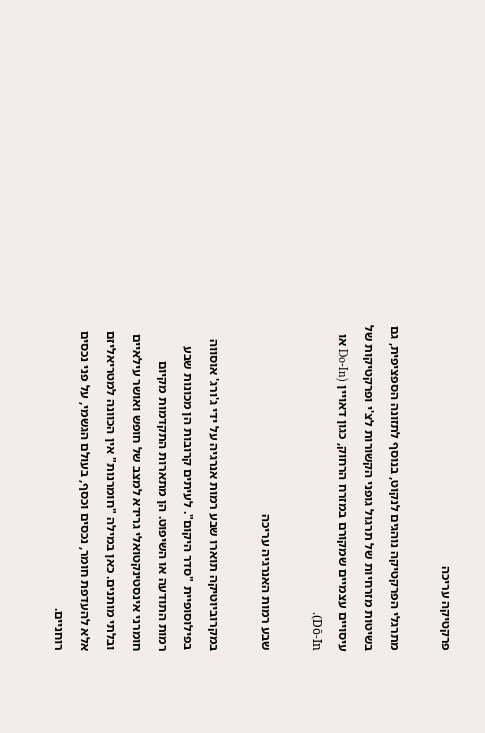פרקטיקה עריכה

מתרגלי הפרקטיקה נוהגים לנקוט, בנוסף לתזונה הספציפית, גם בשיטות מזרחיות של תרגול גופני הקשורות לצ'י ופרקטיקות של עיסויים עצמיים שמקורם במזרח הרחוק, כגון דאויין (Do-In או Dō-In).

שבע רמות האנרגיה עריכה

במקרוביוטיקה תוארו שבע רמות אנרגיה על ידי ג'ורג' אוסווה בפילוסופיית "סדר היקום". לעיתים קרובות הן מכונות שבע רמות התודעה או השיפוט. הן מתארות התקדמות מקיום חומרני אינסטינקטואלי גרידא למצב של חופש ואושר עילאיים ובלתי מותנים. כאן במילה "חומרנות" אין הכוונה למטריאליזם אלא להעדפת חומר, נכסים וכסף, בעולם הגשמי, על פני נכסים רוחניים.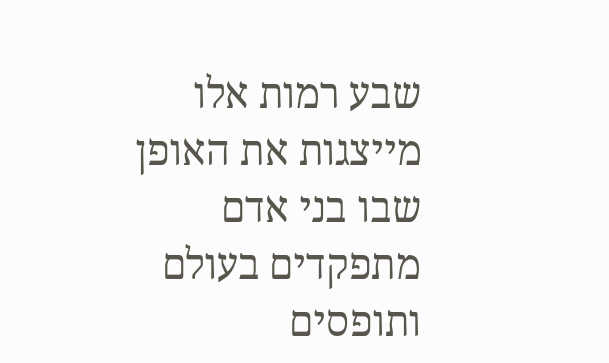שבע רמות אלו מייצגות את האופן שבו בני אדם מתפקדים בעולם ותופסים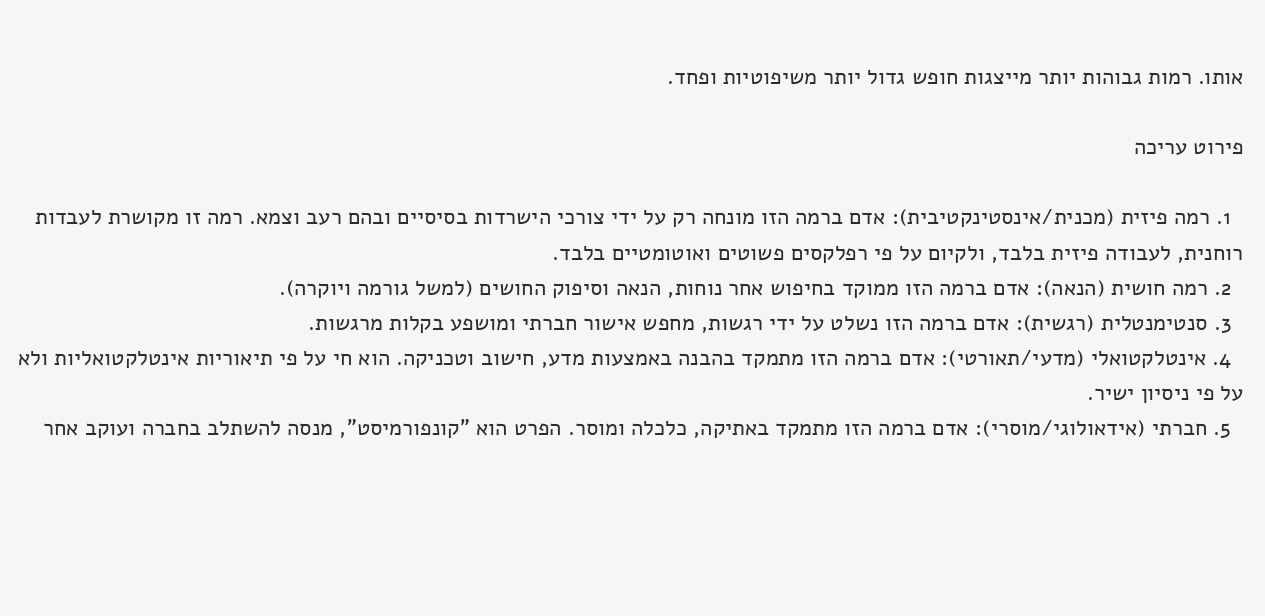אותו. רמות גבוהות יותר מייצגות חופש גדול יותר משיפוטיות ופחד.

פירוט עריכה

  1. רמה פיזית (מכנית/אינסטינקטיבית): אדם ברמה הזו מונחה רק על ידי צורכי הישרדות בסיסיים ובהם רעב וצמא. רמה זו מקושרת לעבדות רוחנית, לעבודה פיזית בלבד, ולקיום על פי רפלקסים פשוטים ואוטומטיים בלבד.
  2. רמה חושית (הנאה): אדם ברמה הזו ממוקד בחיפוש אחר נוחות, הנאה וסיפוק החושים (למשל גורמה ויוקרה).
  3. סנטימנטלית (רגשית): אדם ברמה הזו נשלט על ידי רגשות, מחפש אישור חברתי ומושפע בקלות מרגשות.
  4. אינטלקטואלי (מדעי/תאורטי): אדם ברמה הזו מתמקד בהבנה באמצעות מדע, חישוב וטכניקה. הוא חי על פי תיאוריות אינטלקטואליות ולא על פי ניסיון ישיר.
  5. חברתי (אידאולוגי/מוסרי): אדם ברמה הזו מתמקד באתיקה, כלכלה ומוסר. הפרט הוא "קונפורמיסט", מנסה להשתלב בחברה ועוקב אחר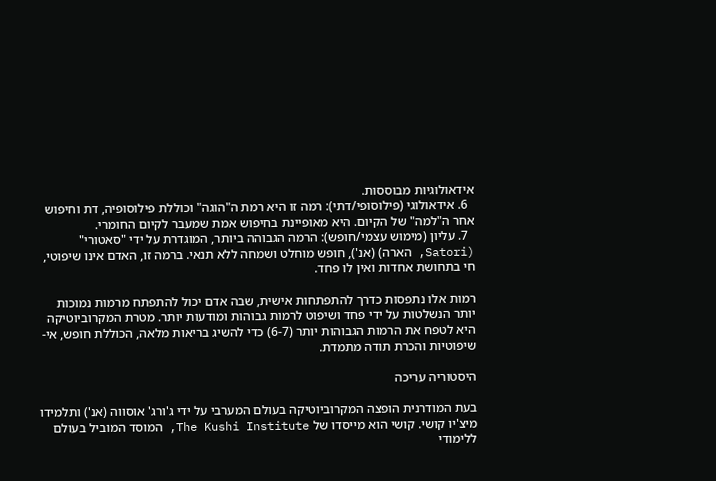אידאולוגיות מבוססות.
  6. אידאולוגי (פילוסופי/דתי): רמה זו היא רמת ה"הוגה" וכוללת פילוסופיה, דת וחיפוש אחר ה"למה" של הקיום. היא מאופיינת בחיפוש אמת שמעבר לקיום החומרי.
  7. עליון (מימוש עצמי/חופש): הרמה הגבוהה ביותר, המוגדרת על ידי "סאטורי" (Satori, הארה) (אנ'), חופש מוחלט ושמחה ללא תנאי. ברמה זו, האדם אינו שיפוטי, חי בתחושת אחדות ואין לו פחד.

רמות אלו נתפסות כדרך להתפתחות אישית, שבה אדם יכול להתפתח מרמות נמוכות יותר הנשלטות על ידי פחד ושיפוט לרמות גבוהות ומודעות יותר. מטרת המקרוביוטיקה היא לטפח את הרמות הגבוהות יותר (6-7) כדי להשיג בריאות מלאה, הכוללת חופש, אי-שיפוטיות והכרת תודה מתמדת.

היסטוריה עריכה

בעת המודרנית הופצה המקרוביוטיקה בעולם המערבי על ידי ג'ורג' אוסווה (אנ') ותלמידו מיצ'יו קושי. קושי הוא מייסדו של The Kushi Institute, המוסד המוביל בעולם ללימודי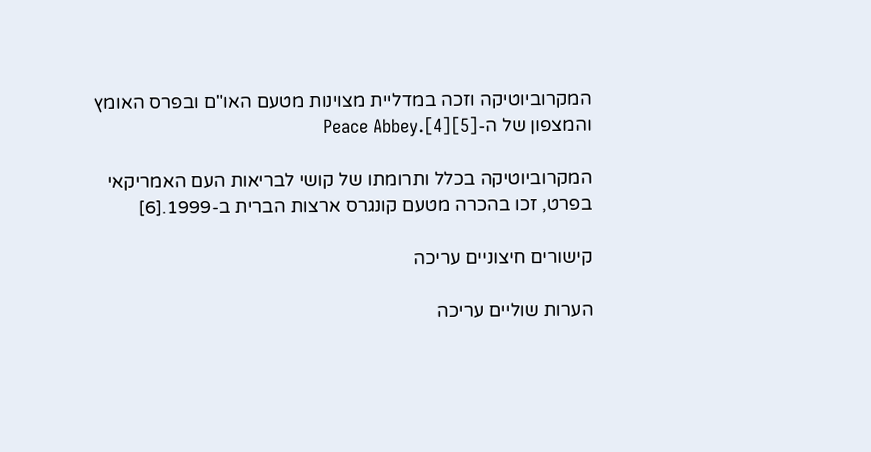המקרוביוטיקה וזכה במדליית מצוינות מטעם האו"ם ובפרס האומץ והמצפון של ה-Peace Abbey.[4][5]

המקרוביוטיקה בכלל ותרומתו של קושי לבריאות העם האמריקאי בפרט, זכו בהכרה מטעם קונגרס ארצות הברית ב-1999.[6]

קישורים חיצוניים עריכה

הערות שוליים עריכה